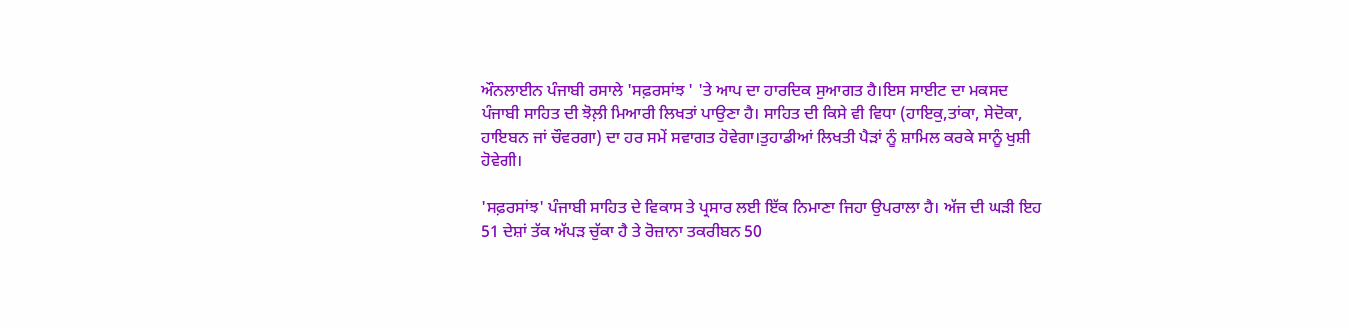ਔਨਲਾਈਨ ਪੰਜਾਬੀ ਰਸਾਲੇ 'ਸਫ਼ਰਸਾਂਝ ' 'ਤੇ ਆਪ ਦਾ ਹਾਰਦਿਕ ਸੁਆਗਤ ਹੈ।ਇਸ ਸਾਈਟ ਦਾ ਮਕਸਦ ਪੰਜਾਬੀ ਸਾਹਿਤ ਦੀ ਝੋਲ਼ੀ ਮਿਆਰੀ ਲਿਖਤਾਂ ਪਾਉਣਾ ਹੈ। ਸਾਹਿਤ ਦੀ ਕਿਸੇ ਵੀ ਵਿਧਾ (ਹਾਇਕੁ,ਤਾਂਕਾ, ਸੇਦੋਕਾ, ਹਾਇਬਨ ਜਾਂ ਚੌਵਰਗਾ) ਦਾ ਹਰ ਸਮੇਂ ਸਵਾਗਤ ਹੋਵੇਗਾ।ਤੁਹਾਡੀਆਂ ਲਿਖਤੀ ਪੈੜਾਂ ਨੂੰ ਸ਼ਾਮਿਲ ਕਰਕੇ ਸਾਨੂੰ ਖੁਸ਼ੀ ਹੋਵੇਗੀ।

'ਸਫ਼ਰਸਾਂਝ' ਪੰਜਾਬੀ ਸਾਹਿਤ ਦੇ ਵਿਕਾਸ ਤੇ ਪ੍ਰਸਾਰ ਲਈ ਇੱਕ ਨਿਮਾਣਾ ਜਿਹਾ ਉਪਰਾਲਾ ਹੈ। ਅੱਜ ਦੀ ਘੜੀ ਇਹ 51 ਦੇਸ਼ਾਂ ਤੱਕ ਅੱਪੜ ਚੁੱਕਾ ਹੈ ਤੇ ਰੋਜ਼ਾਨਾ ਤਕਰੀਬਨ 50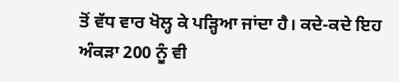ਤੋਂ ਵੱਧ ਵਾਰ ਖੋਲ੍ਹ ਕੇ ਪੜ੍ਹਿਆ ਜਾਂਦਾ ਹੈ। ਕਦੇ-ਕਦੇ ਇਹ ਅੰਕੜਾ 200 ਨੂੰ ਵੀ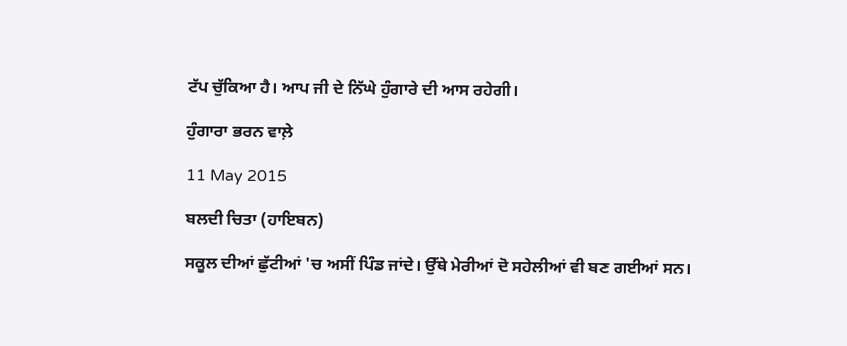ਟੱਪ ਚੁੱਕਿਆ ਹੈ। ਆਪ ਜੀ ਦੇ ਨਿੱਘੇ ਹੁੰਗਾਰੇ ਦੀ ਆਸ ਰਹੇਗੀ।

ਹੁੰਗਾਰਾ ਭਰਨ ਵਾਲ਼ੇ

11 May 2015

ਬਲਦੀ ਚਿਤਾ (ਹਾਇਬਨ)

ਸਕੂਲ ਦੀਆਂ ਛੁੱਟੀਆਂ 'ਚ ਅਸੀਂ ਪਿੰਡ ਜਾਂਦੇ। ਉੱਥੇ ਮੇਰੀਆਂ ਦੋ ਸਹੇਲੀਆਂ ਵੀ ਬਣ ਗਈਆਂ ਸਨ।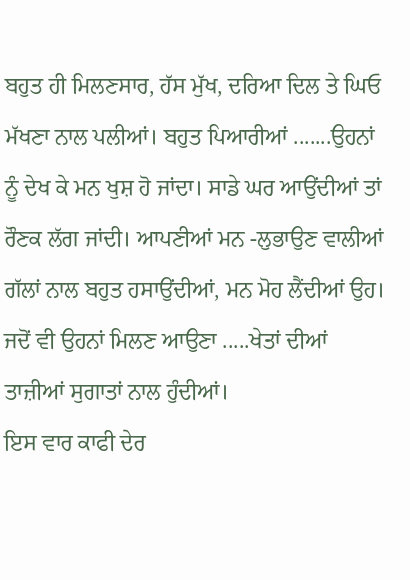ਬਹੁਤ ਹੀ ਮਿਲਣਸਾਰ, ਹੱਸ ਮੁੱਖ, ਦਰਿਆ ਦਿਲ ਤੇ ਘਿਓ ਮੱਖਣਾ ਨਾਲ ਪਲੀਆਂ। ਬਹੁਤ ਪਿਆਰੀਆਂ .......ਉਹਨਾਂ ਨੂੰ ਦੇਖ ਕੇ ਮਨ ਖੁਸ਼ ਹੋ ਜਾਂਦਾ। ਸਾਡੇ ਘਰ ਆਉਂਦੀਆਂ ਤਾਂ ਰੌਣਕ ਲੱਗ ਜਾਂਦੀ। ਆਪਣੀਆਂ ਮਨ -ਲੁਭਾਉਣ ਵਾਲੀਆਂ ਗੱਲਾਂ ਨਾਲ ਬਹੁਤ ਹਸਾਉਂਦੀਆਂ, ਮਨ ਮੋਹ ਲੈਂਦੀਆਂ ਉਹ। ਜਦੋਂ ਵੀ ਉਹਨਾਂ ਮਿਲਣ ਆਉਣਾ .....ਖੇਤਾਂ ਦੀਆਂ ਤਾਜ਼ੀਆਂ ਸੁਗਾਤਾਂ ਨਾਲ ਹੁੰਦੀਆਂ।
ਇਸ ਵਾਰ ਕਾਫੀ ਦੇਰ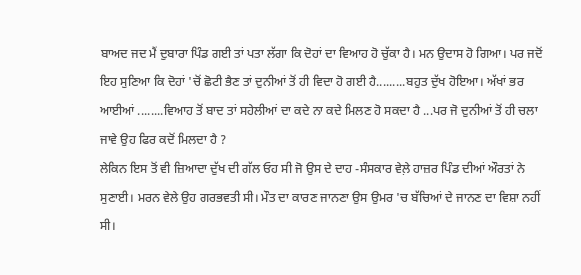ਬਾਅਦ ਜਦ ਮੈਂ ਦੁਬਾਰਾ ਪਿੰਡ ਗਈ ਤਾਂ ਪਤਾ ਲੱਗਾ ਕਿ ਦੋਹਾਂ ਦਾ ਵਿਆਹ ਹੋ ਚੁੱਕਾ ਹੈ। ਮਨ ਉਦਾਸ ਹੋ ਗਿਆ। ਪਰ ਜਦੋਂ ਇਹ ਸੁਣਿਆ ਕਿ ਦੋਹਾਂ 'ਚੋਂ ਛੋਟੀ ਭੈਣ ਤਾਂ ਦੁਨੀਆਂ ਤੋਂ ਹੀ ਵਿਦਾ ਹੋ ਗਈ ਹੈ.........ਬਹੁਤ ਦੁੱਖ ਹੋਇਆ। ਅੱਖਾਂ ਭਰ ਆਈਆਂ ........ਵਿਆਹ ਤੋਂ ਬਾਦ ਤਾਂ ਸਹੇਲੀਆਂ ਦਾ ਕਦੇ ਨਾ ਕਦੇ ਮਿਲਣ ਹੋ ਸਕਦਾ ਹੈ ...ਪਰ ਜੋ ਦੁਨੀਆਂ ਤੋਂ ਹੀ ਚਲਾ ਜਾਵੇ ਉਹ ਫਿਰ ਕਦੋਂ ਮਿਲਦਾ ਹੈ ?
ਲੇਕਿਨ ਇਸ ਤੋਂ ਵੀ ਜ਼ਿਆਦਾ ਦੁੱਖ ਦੀ ਗੱਲ ਓਹ ਸੀ ਜੋ ਉਸ ਦੇ ਦਾਹ -ਸੰਸਕਾਰ ਵੇਲ਼ੇ ਹਾਜ਼ਰ ਪਿੰਡ ਦੀਆਂ ਔਰਤਾਂ ਨੇ ਸੁਣਾਈ। ਮਰਨ ਵੇਲੇ ਉਹ ਗਰਭਵਤੀ ਸੀ। ਮੌਤ ਦਾ ਕਾਰਣ ਜਾਨਣਾ ਉਸ ਉਮਰ 'ਚ ਬੱਚਿਆਂ ਦੇ ਜਾਨਣ ਦਾ ਵਿਸ਼ਾ ਨਹੀਂ ਸੀ।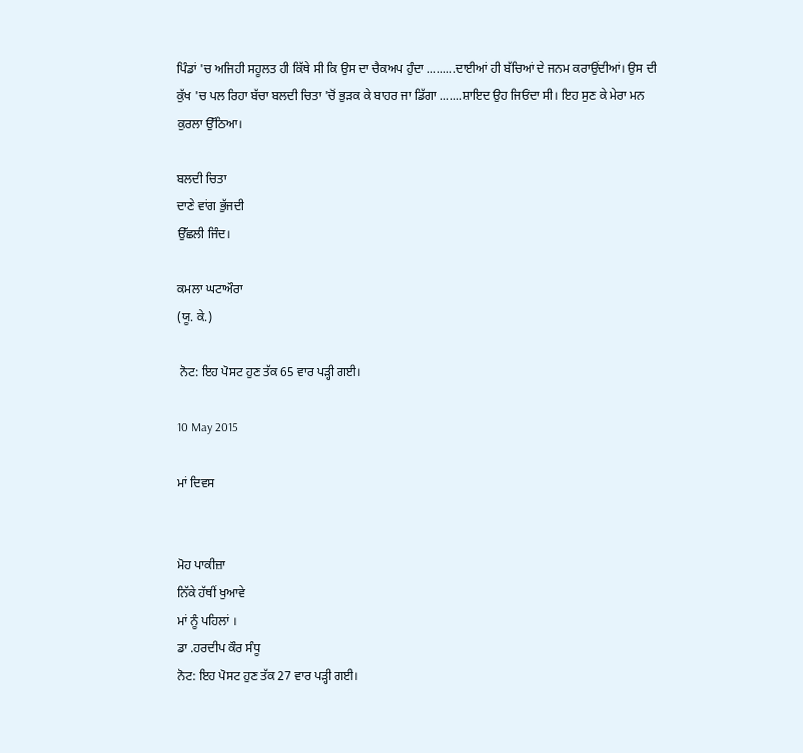ਪਿੰਡਾਂ 'ਚ ਅਜਿਹੀ ਸਹੂਲਤ ਹੀ ਕਿੱਥੇ ਸੀ ਕਿ ਉਸ ਦਾ ਚੈਕਅਪ ਹੁੰਦਾ .........ਦਾਈਆਂ ਹੀ ਬੱਚਿਆਂ ਦੇ ਜਨਮ ਕਰਾਉਂਦੀਆਂ। ਉਸ ਦੀ ਕੁੱਖ 'ਚ ਪਲ ਰਿਹਾ ਬੱਚਾ ਬਲਦੀ ਚਿਤਾ 'ਚੋਂ ਭੁੜਕ ਕੇ ਬਾਹਰ ਜਾ ਡਿੱਗਾ .......ਸ਼ਾਇਦ ਉਹ ਜਿਓਂਦਾ ਸੀ। ਇਹ ਸੁਣ ਕੇ ਮੇਰਾ ਮਨ ਕੁਰਲਾ ਉੱਠਿਆ।

ਬਲਦੀ ਚਿਤਾ
ਦਾਣੇ ਵਾਂਗ ਭੁੱਜਦੀ
ਉੱਛਲੀ ਜਿੰਦ।

ਕਮਲਾ ਘਟਾਔਰਾ
(ਯੂ. ਕੇ.)

 ਨੋਟ: ਇਹ ਪੋਸਟ ਹੁਣ ਤੱਕ 65 ਵਾਰ ਪੜ੍ਹੀ ਗਈ।

10 May 2015

ਮਾਂ ਦਿਵਸ


ਮੋਹ ਪਾਕੀਜ਼ਾ
ਨਿੱਕੇ ਹੱਥੀਂ ਖੁਆਵੇ
ਮਾਂ ਨੂੰ ਪਹਿਲਾਂ ।
ਡਾ .ਹਰਦੀਪ ਕੌਰ ਸੰਧੂ
ਨੋਟ: ਇਹ ਪੋਸਟ ਹੁਣ ਤੱਕ 27 ਵਾਰ ਪੜ੍ਹੀ ਗਈ।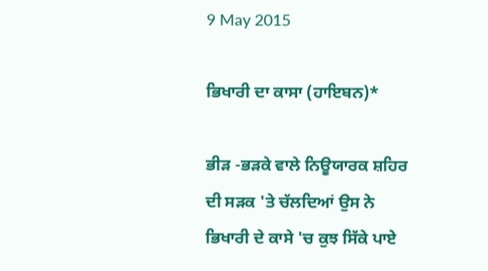9 May 2015

ਭਿਖਾਰੀ ਦਾ ਕਾਸਾ (ਹਾਇਬਨ)*

ਭੀੜ -ਭੜਕੇ ਵਾਲੇ ਨਿਊਯਾਰਕ ਸ਼ਹਿਰ ਦੀ ਸੜਕ 'ਤੇ ਚੱਲਦਿਆਂ ਉਸ ਨੇ ਭਿਖਾਰੀ ਦੇ ਕਾਸੇ 'ਚ ਕੁਝ ਸਿੱਕੇ ਪਾਏ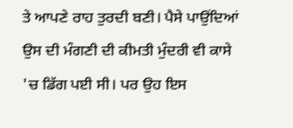ਤੇ ਆਪਣੇ ਰਾਹ ਤੁਰਦੀ ਬਣੀ। ਪੈਸੇ ਪਾਉਂਦਿਆਂ ਉਸ ਦੀ ਮੰਗਣੀ ਦੀ ਕੀਮਤੀ ਮੁੰਦਰੀ ਵੀ ਕਾਸੇ 'ਚ ਡਿੱਗ ਪਈ ਸੀ। ਪਰ ਉਹ ਇਸ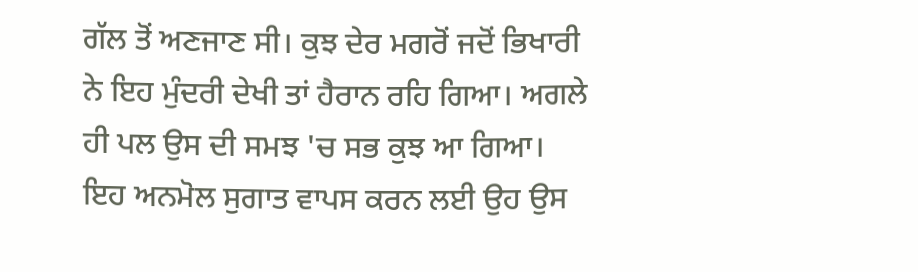ਗੱਲ ਤੋਂ ਅਣਜਾਣ ਸੀ। ਕੁਝ ਦੇਰ ਮਗਰੋਂ ਜਦੋਂ ਭਿਖਾਰੀ ਨੇ ਇਹ ਮੁੰਦਰੀ ਦੇਖੀ ਤਾਂ ਹੈਰਾਨ ਰਹਿ ਗਿਆ। ਅਗਲੇ ਹੀ ਪਲ ਉਸ ਦੀ ਸਮਝ 'ਚ ਸਭ ਕੁਝ ਆ ਗਿਆ। ਇਹ ਅਨਮੋਲ ਸੁਗਾਤ ਵਾਪਸ ਕਰਨ ਲਈ ਉਹ ਉਸ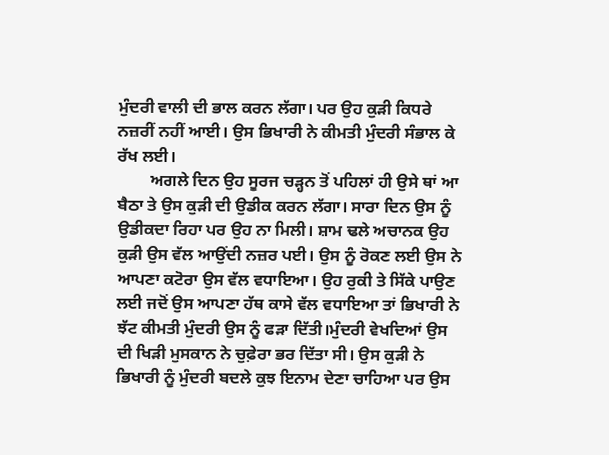ਮੁੰਦਰੀ ਵਾਲੀ ਦੀ ਭਾਲ ਕਰਨ ਲੱਗਾ। ਪਰ ਉਹ ਕੁੜੀ ਕਿਧਰੇ ਨਜ਼ਰੀਂ ਨਹੀਂ ਆਈ। ਉਸ ਭਿਖਾਰੀ ਨੇ ਕੀਮਤੀ ਮੁੰਦਰੀ ਸੰਭਾਲ ਕੇ ਰੱਖ ਲਈ।
        ਅਗਲੇ ਦਿਨ ਉਹ ਸੂਰਜ ਚੜ੍ਹਨ ਤੋਂ ਪਹਿਲਾਂ ਹੀ ਉਸੇ ਥਾਂ ਆ ਬੈਠਾ ਤੇ ਉਸ ਕੁੜੀ ਦੀ ਉਡੀਕ ਕਰਨ ਲੱਗਾ। ਸਾਰਾ ਦਿਨ ਉਸ ਨੂੰ ਉਡੀਕਦਾ ਰਿਹਾ ਪਰ ਉਹ ਨਾ ਮਿਲੀ। ਸ਼ਾਮ ਢਲੇ ਅਚਾਨਕ ਉਹ ਕੁੜੀ ਉਸ ਵੱਲ ਆਉਂਦੀ ਨਜ਼ਰ ਪਈ। ਉਸ ਨੂੰ ਰੋਕਣ ਲਈ ਉਸ ਨੇ ਆਪਣਾ ਕਟੋਰਾ ਉਸ ਵੱਲ ਵਧਾਇਆ। ਉਹ ਰੁਕੀ ਤੇ ਸਿੱਕੇ ਪਾਉਣ ਲਈ ਜਦੋਂ ਉਸ ਆਪਣਾ ਹੱਥ ਕਾਸੇ ਵੱਲ ਵਧਾਇਆ ਤਾਂ ਭਿਖਾਰੀ ਨੇ ਝੱਟ ਕੀਮਤੀ ਮੁੰਦਰੀ ਉਸ ਨੂੰ ਫੜਾ ਦਿੱਤੀ।ਮੁੰਦਰੀ ਵੇਖਦਿਆਂ ਉਸ ਦੀ ਖਿੜੀ ਮੁਸਕਾਨ ਨੇ ਚੁਫ਼ੇਰਾ ਭਰ ਦਿੱਤਾ ਸੀ। ਉਸ ਕੁੜੀ ਨੇ ਭਿਖਾਰੀ ਨੂੰ ਮੁੰਦਰੀ ਬਦਲੇ ਕੁਝ ਇਨਾਮ ਦੇਣਾ ਚਾਹਿਆ ਪਰ ਉਸ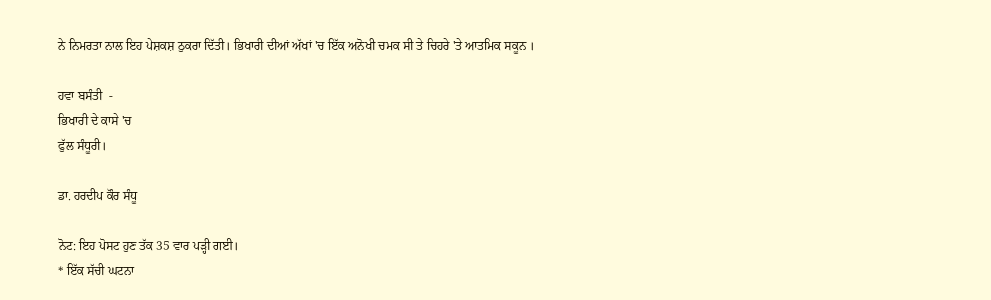ਨੇ ਨਿਮਰਤਾ ਨਾਲ ਇਹ ਪੇਸ਼ਕਸ਼ ਠੁਕਰਾ ਦਿੱਤੀ। ਭਿਖਾਰੀ ਦੀਆਂ ਅੱਖਾਂ 'ਚ ਇੱਕ ਅਨੋਖੀ ਚਮਕ ਸੀ ਤੇ ਚਿਹਰੇ 'ਤੇ ਆਤਮਿਕ ਸਕੂਨ ।

ਹਵਾ ਬਸੰਤੀ  -
ਭਿਖਾਰੀ ਦੇ ਕਾਸੇ 'ਚ
ਫੁੱਲ ਸੰਧੂਰੀ।

ਡਾ. ਹਰਦੀਪ ਕੌਰ ਸੰਧੂ

ਨੋਟ: ਇਹ ਪੋਸਟ ਹੁਣ ਤੱਕ 35 ਵਾਰ ਪੜ੍ਹੀ ਗਈ।
* ਇੱਕ ਸੱਚੀ ਘਟਨਾ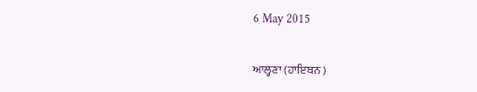6 May 2015

ਆਲ੍ਹਣਾ (ਹਾਇਬਨ )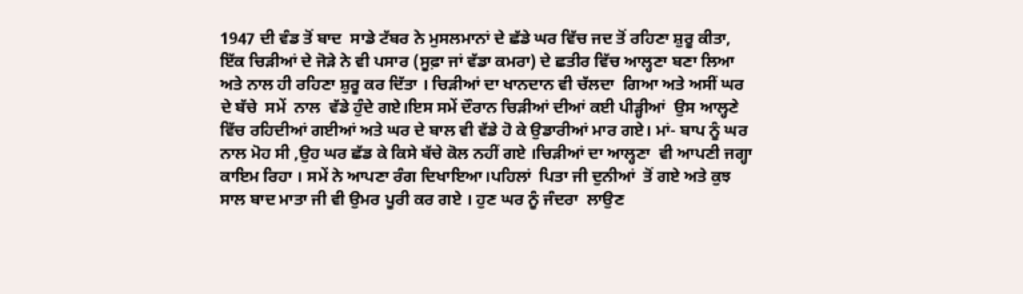1947 ਦੀ ਵੰਡ ਤੋਂ ਬਾਦ  ਸਾਡੇ ਟੱਬਰ ਨੇ ਮੁਸਲਮਾਨਾਂ ਦੇ ਛੱਡੇ ਘਰ ਵਿੱਚ ਜਦ ਤੋਂ ਰਹਿਣਾ ਸ਼ੁਰੂ ਕੀਤਾ, ਇੱਕ ਚਿੜੀਆਂ ਦੇ ਜੋੜੇ ਨੇ ਵੀ ਪਸਾਰ (ਸੂਫ਼ਾ ਜਾਂ ਵੱਡਾ ਕਮਰਾ) ਦੇ ਛਤੀਰ ਵਿੱਚ ਆਲ੍ਹਣਾ ਬਣਾ ਲਿਆ ਅਤੇ ਨਾਲ ਹੀ ਰਹਿਣਾ ਸ਼ੁਰੂ ਕਰ ਦਿੱਤਾ । ਚਿੜੀਆਂ ਦਾ ਖਾਨਦਾਨ ਵੀ ਚੱਲਦਾ  ਗਿਆ ਅਤੇ ਅਸੀਂ ਘਰ ਦੇ ਬੱਚੇ  ਸਮੇਂ  ਨਾਲ  ਵੱਡੇ ਹੁੰਦੇ ਗਏ।ਇਸ ਸਮੇਂ ਦੌਰਾਨ ਚਿੜੀਆਂ ਦੀਆਂ ਕਈ ਪੀੜ੍ਹੀਆਂ  ਉਸ ਆਲ੍ਹਣੇ ਵਿੱਚ ਰਹਿਦੀਆਂ ਗਈਆਂ ਅਤੇ ਘਰ ਦੇ ਬਾਲ ਵੀ ਵੱਡੇ ਹੋ ਕੇ ਉਡਾਰੀਆਂ ਮਾਰ ਗਏ। ਮਾਂ- ਬਾਪ ਨੂੰ ਘਰ ਨਾਲ ਮੋਹ ਸੀ ,ਉਹ ਘਰ ਛੱਡ ਕੇ ਕਿਸੇ ਬੱਚੇ ਕੋਲ ਨਹੀਂ ਗਏ ।ਚਿੜੀਆਂ ਦਾ ਆਲ੍ਹਣਾ  ਵੀ ਆਪਣੀ ਜਗ੍ਹਾ ਕਾਇਮ ਰਿਹਾ । ਸਮੇਂ ਨੇ ਆਪਣਾ ਰੰਗ ਦਿਖਾਇਆ।ਪਹਿਲਾਂ  ਪਿਤਾ ਜੀ ਦੁਨੀਆਂ  ਤੋਂ ਗਏ ਅਤੇ ਕੁਝ ਸਾਲ ਬਾਦ ਮਾਤਾ ਜੀ ਵੀ ਉਮਰ ਪੂਰੀ ਕਰ ਗਏ । ਹੁਣ ਘਰ ਨੂੰ ਜੰਦਰਾ  ਲਾਉਣ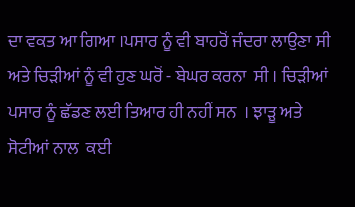ਦਾ ਵਕਤ ਆ ਗਿਆ ।ਪਸਾਰ ਨੂੰ ਵੀ ਬਾਹਰੋਂ ਜੰਦਰਾ ਲਾਉਣਾ ਸੀ ਅਤੇ ਚਿੜੀਆਂ ਨੂੰ ਵੀ ਹੁਣ ਘਰੋਂ - ਬੇਘਰ ਕਰਨਾ  ਸੀ । ਚਿੜੀਆਂ  ਪਸਾਰ ਨੂੰ ਛੱਡਣ ਲਈ ਤਿਆਰ ਹੀ ਨਹੀਂ ਸਨ  । ਝਾੜੂ ਅਤੇ
ਸੋਟੀਆਂ ਨਾਲ  ਕਈ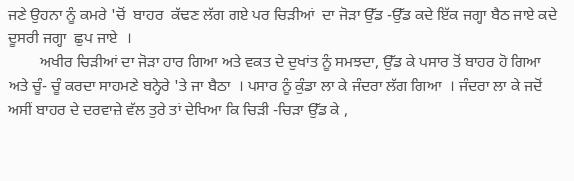ਜਣੇ ਉਹਨਾ ਨੂੰ ਕਮਰੇ 'ਚੋਂ  ਬਾਹਰ  ਕੱਢਣ ਲੱਗ ਗਏ ਪਰ ਚਿੜੀਆਂ  ਦਾ ਜੋੜਾ ਉੱਡ -ਉੱਡ ਕਦੇ ਇੱਕ ਜਗ੍ਹਾ ਬੈਠ ਜਾਏ ਕਦੇ ਦੂਸਰੀ ਜਗ੍ਹਾ  ਛੁਪ ਜਾਏ  ।
        ਅਖੀਰ ਚਿੜੀਆਂ ਦਾ ਜੋੜਾ ਹਾਰ ਗਿਆ ਅਤੇ ਵਕਤ ਦੇ ਦੁਖਾਂਤ ਨੂੰ ਸਮਝਦਾ, ਉੱਡ ਕੇ ਪਸਾਰ ਤੋਂ ਬਾਹਰ ਹੋ ਗਿਆ ਅਤੇ ਚੂੰ- ਚੂੰ ਕਰਦਾ ਸਾਹਮਣੇ ਬਨ੍ਹੇਰੇ 'ਤੇ ਜਾ ਬੈਠਾ  । ਪਸਾਰ ਨੂੰ ਕੁੰਡਾ ਲਾ ਕੇ ਜੰਦਰਾ ਲੱਗ ਗਿਆ  । ਜੰਦਰਾ ਲਾ ਕੇ ਜਦੋਂ ਅਸੀਂ ਬਾਹਰ ਦੇ ਦਰਵਾਜ਼ੇ ਵੱਲ ਤੁਰੇ ਤਾਂ ਦੇਖਿਆ ਕਿ ਚਿੜੀ -ਚਿੜਾ ਉੱਡ ਕੇ ,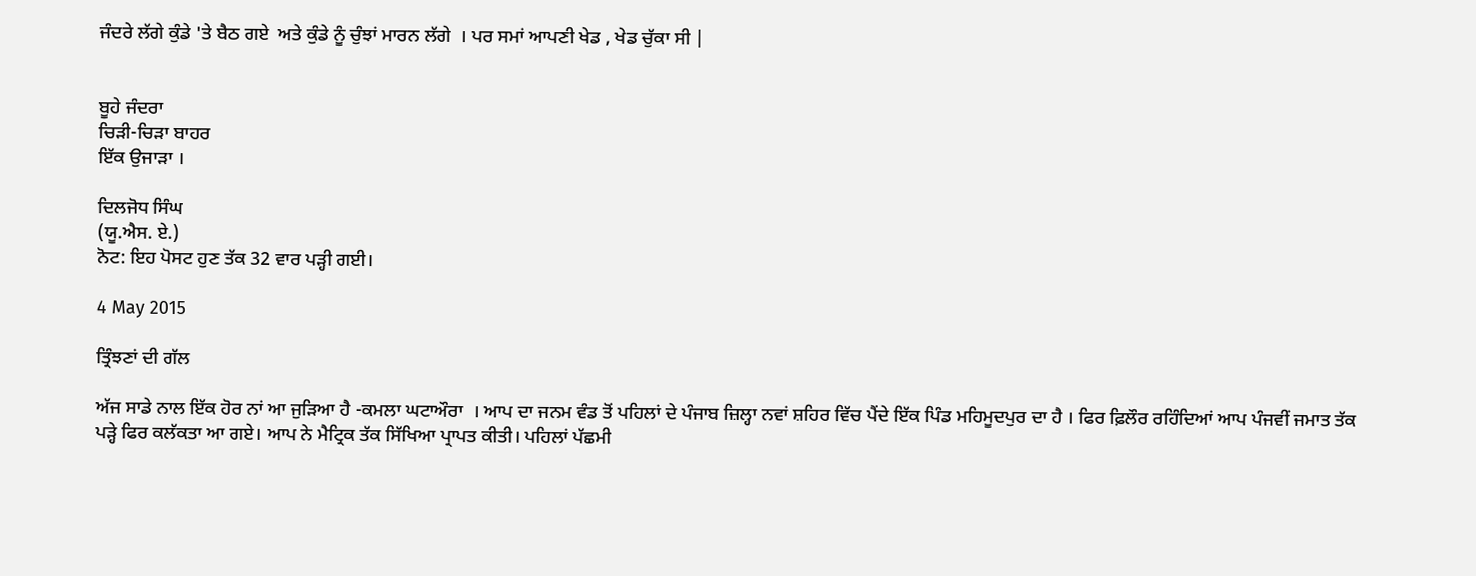ਜੰਦਰੇ ਲੱਗੇ ਕੁੰਡੇ 'ਤੇ ਬੈਠ ਗਏ  ਅਤੇ ਕੁੰਡੇ ਨੂੰ ਚੁੰਝਾਂ ਮਾਰਨ ਲੱਗੇ  । ਪਰ ਸਮਾਂ ਆਪਣੀ ਖੇਡ , ਖੇਡ ਚੁੱਕਾ ਸੀ |


ਬੂਹੇ ਜੰਦਰਾ
ਚਿੜੀ-ਚਿੜਾ ਬਾਹਰ
ਇੱਕ ਉਜਾੜਾ ।

ਦਿਲਜੋਧ ਸਿੰਘ
(ਯੂ.ਐਸ. ਏ.)
ਨੋਟ: ਇਹ ਪੋਸਟ ਹੁਣ ਤੱਕ 32 ਵਾਰ ਪੜ੍ਹੀ ਗਈ।

4 May 2015

ਤ੍ਰਿੰਝਣਾਂ ਦੀ ਗੱਲ

ਅੱਜ ਸਾਡੇ ਨਾਲ ਇੱਕ ਹੋਰ ਨਾਂ ਆ ਜੁੜਿਆ ਹੈ -ਕਮਲਾ ਘਟਾਔਰਾ  । ਆਪ ਦਾ ਜਨਮ ਵੰਡ ਤੋਂ ਪਹਿਲਾਂ ਦੇ ਪੰਜਾਬ ਜ਼ਿਲ੍ਹਾ ਨਵਾਂ ਸ਼ਹਿਰ ਵਿੱਚ ਪੈਂਦੇ ਇੱਕ ਪਿੰਡ ਮਹਿਮੂਦਪੁਰ ਦਾ ਹੈ । ਫਿਰ ਫ਼ਿਲੌਰ ਰਹਿੰਦਿਆਂ ਆਪ ਪੰਜਵੀਂ ਜਮਾਤ ਤੱਕ ਪੜ੍ਹੇ ਫਿਰ ਕਲੱਕਤਾ ਆ ਗਏ। ਆਪ ਨੇ ਮੈਟ੍ਰਿਕ ਤੱਕ ਸਿੱਖਿਆ ਪ੍ਰਾਪਤ ਕੀਤੀ। ਪਹਿਲਾਂ ਪੱਛਮੀ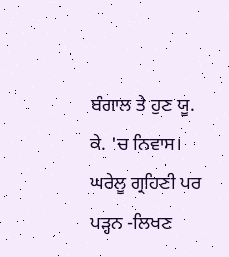ਬੰਗਾਲ ਤੇ ਹੁਣ ਯੂ. ਕੇ. 'ਚ ਨਿਵਾਸ। ਘਰੇਲੂ ਗ੍ਰਹਿਣੀ ਪਰ ਪੜ੍ਹਨ -ਲਿਖਣ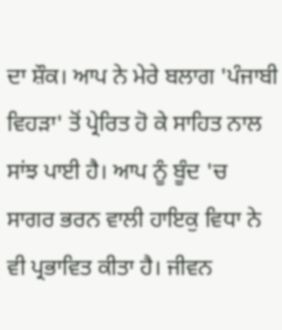ਦਾ ਸ਼ੌਕ। ਆਪ ਨੇ ਮੇਰੇ ਬਲਾਗ 'ਪੰਜਾਬੀ ਵਿਹੜਾ' ਤੋਂ ਪ੍ਰੇਰਿਤ ਹੋ ਕੇ ਸਾਹਿਤ ਨਾਲ ਸਾਂਝ ਪਾਈ ਹੈ। ਆਪ ਨੂੰ ਬੂੰਦ 'ਚ ਸਾਗਰ ਭਰਨ ਵਾਲੀ ਹਾਇਕੁ ਵਿਧਾ ਨੇ ਵੀ ਪ੍ਰਭਾਵਿਤ ਕੀਤਾ ਹੈ। ਜੀਵਨ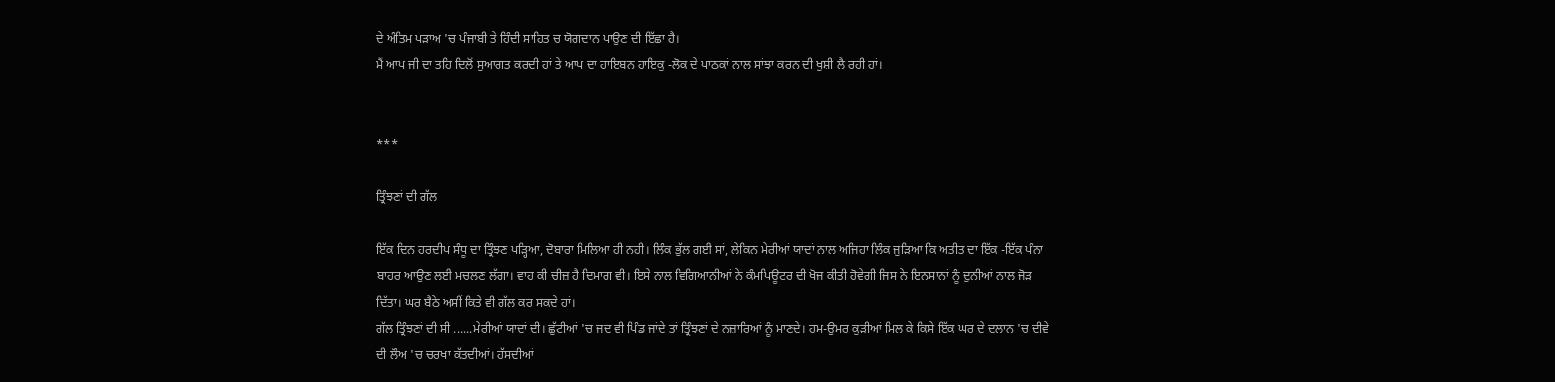ਦੇ ਅੰਤਿਮ ਪੜਾਅ 'ਚ ਪੰਜਾਬੀ ਤੇ ਹਿੰਦੀ ਸਾਹਿਤ ਚ ਯੋਗਦਾਨ ਪਾਉਣ ਦੀ ਇੱਛਾ ਹੈ।
ਮੈਂ ਆਪ ਜੀ ਦਾ ਤਹਿ ਦਿਲੋਂ ਸੁਆਗਤ ਕਰਦੀ ਹਾਂ ਤੇ ਆਪ ਦਾ ਹਾਇਬਨ ਹਾਇਕੁ -ਲੋਕ ਦੇ ਪਾਠਕਾਂ ਨਾਲ ਸਾਂਝਾ ਕਰਨ ਦੀ ਖੁਸ਼ੀ ਲੈ ਰਹੀ ਹਾਂ।


***

ਤ੍ਰਿੰਝਣਾਂ ਦੀ ਗੱਲ

ਇੱਕ ਦਿਨ ਹਰਦੀਪ ਸੰਧੂ ਦਾ ਤ੍ਰਿੰਝਣ ਪੜ੍ਹਿਆ, ਦੋਬਾਰਾ ਮਿਲਿਆ ਹੀ ਨਹੀ। ਲਿੰਕ ਭੁੱਲ ਗਈ ਸਾਂ, ਲੇਕਿਨ ਮੇਰੀਆਂ ਯਾਦਾਂ ਨਾਲ ਅਜਿਹਾ ਲਿੰਕ ਜੁੜਿਆ ਕਿ ਅਤੀਤ ਦਾ ਇੱਕ -ਇੱਕ ਪੰਨਾ ਬਾਹਰ ਆਉਣ ਲਈ ਮਚਲਣ ਲੱਗਾ। ਵਾਹ ਕੀ ਚੀਜ਼ ਹੈ ਦਿਮਾਗ ਵੀ। ਇਸੇ ਨਾਲ ਵਿਗਿਆਨੀਆਂ ਨੇ ਕੰਮਪਿਊਟਰ ਦੀ ਖੋਜ ਕੀਤੀ ਹੋਵੇਗੀ ਜਿਸ ਨੇ ਇਨਸਾਨਾਂ ਨੂੰ ਦੁਨੀਆਂ ਨਾਲ ਜੋੜ ਦਿੱਤਾ। ਘਰ ਬੈਠੇ ਅਸੀਂ ਕਿਤੇ ਵੀ ਗੱਲ ਕਰ ਸਕਦੇ ਹਾਂ।
ਗੱਲ ਤ੍ਰਿੰਝਣਾਂ ਦੀ ਸੀ ......ਮੇਰੀਆਂ ਯਾਦਾਂ ਦੀ। ਛੁੱਟੀਆਂ 'ਚ ਜਦ ਵੀ ਪਿੰਡ ਜਾਂਦੇ ਤਾਂ ਤ੍ਰਿੰਝਣਾਂ ਦੇ ਨਜ਼ਾਰਿਆਂ ਨੂੰ ਮਾਣਦੇ। ਹਮ-ਉਮਰ ਕੁੜੀਆਂ ਮਿਲ ਕੇ ਕਿਸੇ ਇੱਕ ਘਰ ਦੇ ਦਲਾਨ 'ਚ ਦੀਵੇ ਦੀ ਲੌਅ 'ਚ ਚਰਖਾ ਕੱਤਦੀਆਂ। ਹੱਸਦੀਆਂ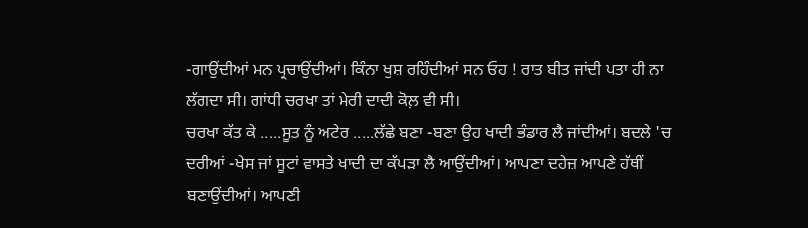-ਗਾਉਂਦੀਆਂ ਮਨ ਪ੍ਰਚਾਉਂਦੀਆਂ। ਕਿੰਨਾ ਖੁਸ਼ ਰਹਿੰਦੀਆਂ ਸਨ ਓਹ ! ਰਾਤ ਬੀਤ ਜਾਂਦੀ ਪਤਾ ਹੀ ਨਾ ਲੱਗਦਾ ਸੀ। ਗਾਂਧੀ ਚਰਖਾ ਤਾਂ ਮੇਰੀ ਦਾਦੀ ਕੋਲ਼ ਵੀ ਸੀ।
ਚਰਖਾ ਕੱਤ ਕੇ .....ਸੂਤ ਨੂੰ ਅਟੇਰ .....ਲੱਛੇ ਬਣਾ -ਬਣਾ ਉਹ ਖਾਦੀ ਭੰਡਾਰ ਲੈ ਜਾਂਦੀਆਂ। ਬਦਲੇ 'ਚ ਦਰੀਆਂ -ਖੇਸ ਜਾਂ ਸੂਟਾਂ ਵਾਸਤੇ ਖਾਦੀ ਦਾ ਕੱਪੜਾ ਲੈ ਆਉਂਦੀਆਂ। ਆਪਣਾ ਦਹੇਜ਼ ਆਪਣੇ ਹੱਥੀਂ ਬਣਾਉਂਦੀਆਂ। ਆਪਣੀ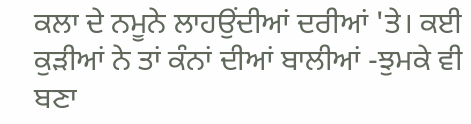ਕਲਾ ਦੇ ਨਮੂਨੇ ਲਾਹਉਂਦੀਆਂ ਦਰੀਆਂ 'ਤੇ। ਕਈ ਕੁੜੀਆਂ ਨੇ ਤਾਂ ਕੰਨਾਂ ਦੀਆਂ ਬਾਲੀਆਂ -ਝੁਮਕੇ ਵੀ ਬਣਾ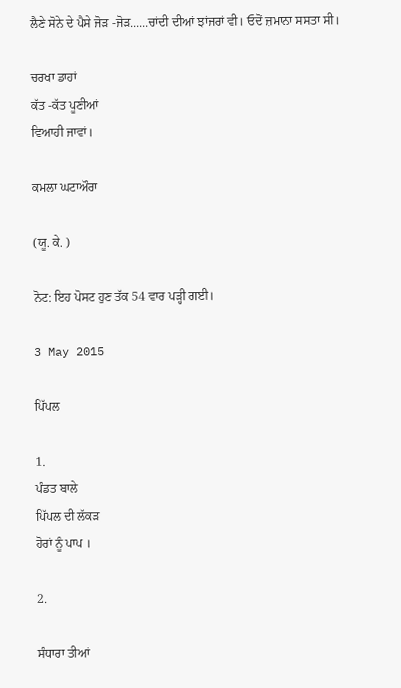ਲੈਣੇ ਸੋਨੇ ਦੇ ਪੈਸੇ ਜੋੜ -ਜੋੜ......ਚਾਂਦੀ ਦੀਆਂ ਝਾਂਜਰਾਂ ਵੀ। ਓਦੋਂ ਜ਼ਮਾਨਾ ਸਸਤਾ ਸੀ।

ਚਰਖਾ ਡਾਹਾਂ
ਕੱਤ -ਕੱਤ ਪੂਣੀਆਂ
ਵਿਆਹੀ ਜਾਵਾਂ।

ਕਮਲਾ ਘਟਾਔਰਾ

(ਯੂ. ਕੇ. )

ਨੋਟ: ਇਹ ਪੋਸਟ ਹੁਣ ਤੱਕ 54 ਵਾਰ ਪੜ੍ਹੀ ਗਈ।

3 May 2015

ਪਿੱਪਲ

1.
ਪੰਡਤ ਬਾਲੇ
ਪਿੱਪਲ ਦੀ ਲੱਕੜ
ਹੋਰਾਂ ਨੂੰ ਪਾਪ ।

2.

ਸੰਧਾਰਾ ਤੀਆਂ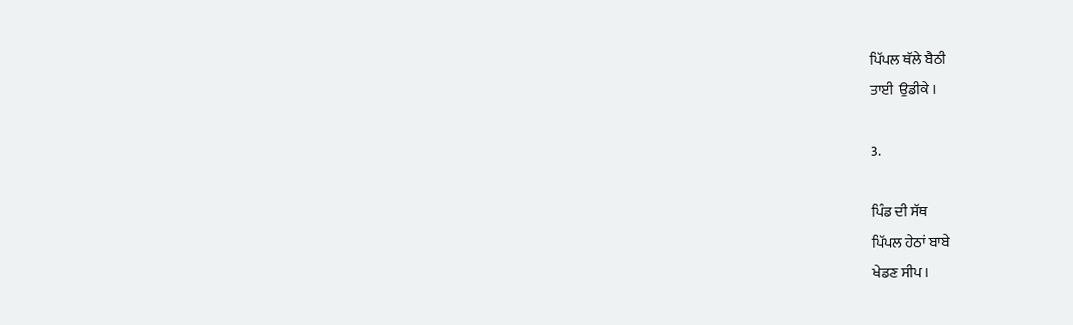ਪਿੱਪਲ ਥੱਲੇ ਬੈਠੀ
ਤਾਈ  ਉਡੀਕੇ ।

3.

ਪਿੰਡ ਦੀ ਸੱਥ
ਪਿੱਪਲ ਹੇਠਾਂ ਬਾਬੇ
ਖੇਡਣ ਸੀਪ ।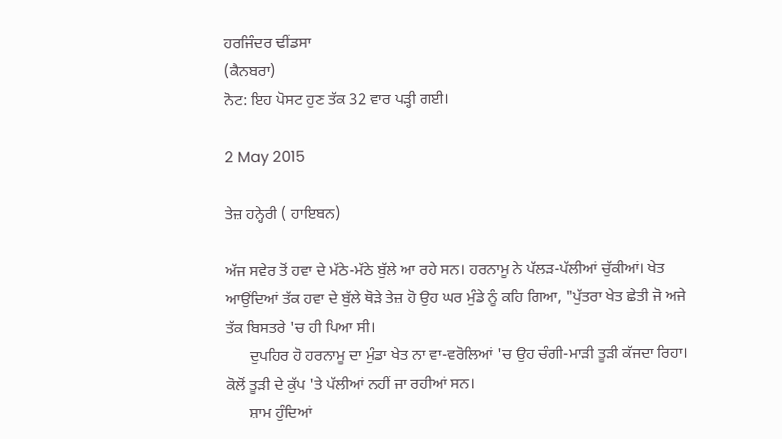ਹਰਜਿੰਦਰ ਢੀਂਡਸਾ
(ਕੈਨਬਰਾ)
ਨੋਟ: ਇਹ ਪੋਸਟ ਹੁਣ ਤੱਕ 32 ਵਾਰ ਪੜ੍ਹੀ ਗਈ।

2 May 2015

ਤੇਜ਼ ਹਨ੍ਹੇਰੀ ( ਹਾਇਬਨ)

ਅੱਜ ਸਵੇਰ ਤੋਂ ਹਵਾ ਦੇ ਮੱਠੇ-ਮੱਠੇ ਬੁੱਲੇ ਆ ਰਹੇ ਸਨ। ਹਰਨਾਮੂ ਨੇ ਪੱਲੜ-ਪੱਲੀਆਂ ਚੁੱਕੀਆਂ। ਖੇਤ ਆਉਂਦਿਆਂ ਤੱਕ ਹਵਾ ਦੇ ਬੁੱਲੇ ਥੋੜੇ ਤੇਜ਼ ਹੋ ਉਹ ਘਰ ਮੁੰਡੇ ਨੂੰ ਕਹਿ ਗਿਆ, "ਪੁੱਤਰਾ ਖੇਤ ਛੇਤੀ ਜੋ ਅਜੇ ਤੱਕ ਬਿਸਤਰੇ 'ਚ ਹੀ ਪਿਆ ਸੀ।
      ਦੁਪਹਿਰ ਹੋ ਹਰਨਾਮੂ ਦਾ ਮੁੰਡਾ ਖੇਤ ਨਾ ਵਾ-ਵਰੋਲਿਆਂ 'ਚ ਉਹ ਚੰਗੀ-ਮਾੜੀ ਤੂੜੀ ਕੱਜਦਾ ਰਿਹਾ। ਕੋਲੋਂ ਤੂੜੀ ਦੇ ਕੁੱਪ 'ਤੇ ਪੱਲੀਆਂ ਨਹੀਂ ਜਾ ਰਹੀਆਂ ਸਨ।
      ਸ਼ਾਮ ਹੁੰਦਿਆਂ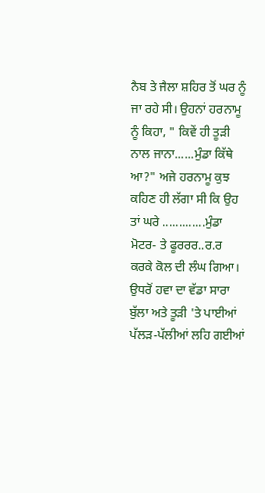ਨੈਬ ਤੇ ਜੈਲਾ ਸ਼ਹਿਰ ਤੋਂ ਘਰ ਨੂੰ ਜਾ ਰਹੇ ਸੀ। ਉਹਨਾਂ ਹਰਨਾਮੂ ਨੂੰ ਕਿਹਾ, " ਕਿਵੇਂ ਹੀ ਤੂੜੀ ਨਾਲ ਜਾਨਾ......ਮੁੰਡਾ ਕਿੱਥੇ ਆ?" ਅਜੇ ਹਰਨਾਮੂ ਕੁਝ ਕਹਿਣ ਹੀ ਲੱਗਾ ਸੀ ਕਿ ਉਹ ਤਾਂ ਘਰੇ .............ਮੁੰਡਾ ਮੋਟਰ- ਤੇ ਫੂਰਰਰ..ਰ.ਰ ਕਰਕੇ ਕੋਲ ਦੀ ਲੰਘ ਗਿਆ। ਉਧਰੋਂ ਹਵਾ ਦਾ ਵੱਡਾ ਸਾਰਾ ਬੁੱਲਾ ਅਤੇ ਤੂੜੀ 'ਤੇ ਪਾਈਆਂ ਪੱਲੜ-ਪੱਲੀਆਂ ਲਹਿ ਗਈਆਂ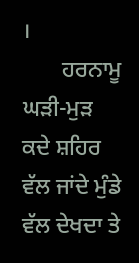।
       ਹਰਨਾਮੂ ਘੜੀ-ਮੁੜ ਕਦੇ ਸ਼ਹਿਰ ਵੱਲ ਜਾਂਦੇ ਮੁੰਡੇ ਵੱਲ ਦੇਖਦਾ ਤੇ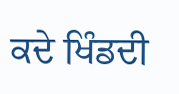ਕਦੇ ਖਿੰਡਦੀ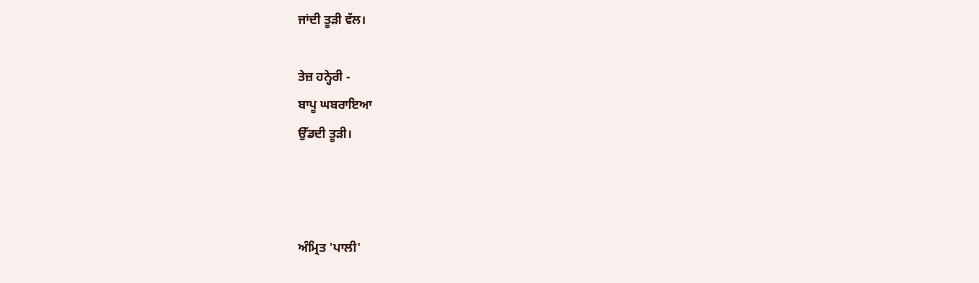ਜਾਂਦੀ ਤੂੜੀ ਵੱਲ।

ਤੇਜ਼ ਹਨ੍ਹੇਰੀ -
ਬਾਪੂ ਘਬਰਾਇਆ
ਉੱਡਦੀ ਤੂੜੀ।



ਅੰਮ੍ਰਿਤ 'ਪਾਲੀ'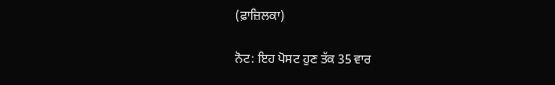(ਫ਼ਾਜ਼ਿਲਕਾ)

ਨੋਟ: ਇਹ ਪੋਸਟ ਹੁਣ ਤੱਕ 35 ਵਾਰ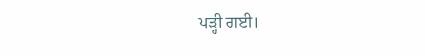ਪੜ੍ਹੀ ਗਈ।